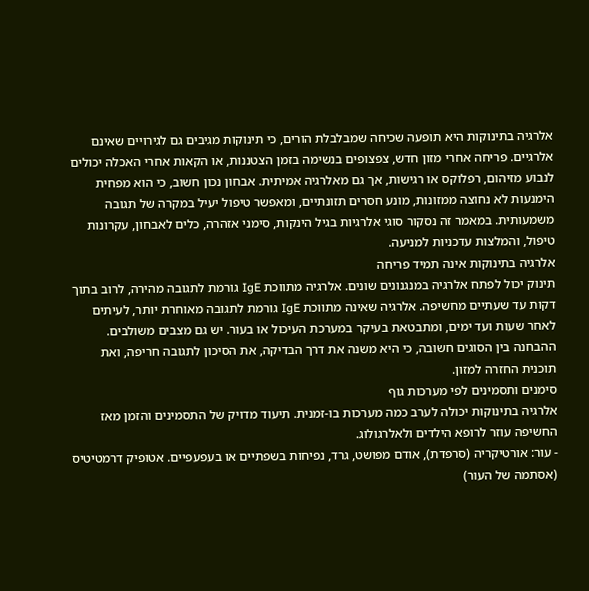אלרגיה בתינוקות היא תופעה שכיחה שמבלבלת הורים, כי תינוקות מגיבים גם לגירויים שאינם אלרגיים. פריחה אחרי מזון חדש, צפצופים בנשימה בזמן הצטננות, או הקאות אחרי האכלה יכולים לנבוע מזיהום, רפלוקס או רגישות, אך גם מאלרגיה אמיתית. אבחון נכון חשוב, כי הוא מפחית הימנעות לא נחוצה ממזונות, מונע חסרים תזונתיים, ומאפשר טיפול יעיל במקרה של תגובה משמעותית. במאמר זה נסקור סוגי אלרגיות בגיל הינקות, סימני אזהרה, כלים לאבחון, עקרונות טיפול, והמלצות עדכניות למניעה.
אלרגיה בתינוקות אינה תמיד פריחה
תינוק יכול לפתח אלרגיה במנגנונים שונים. אלרגיה מתווכת IgE גורמת לתגובה מהירה, לרוב בתוך דקות עד שעתיים מחשיפה. אלרגיה שאינה מתווכת IgE גורמת לתגובה מאוחרת יותר, לעיתים לאחר שעות ועד ימים, ומתבטאת בעיקר במערכת העיכול או בעור. יש גם מצבים משולבים. ההבחנה בין הסוגים חשובה, כי היא משנה את דרך הבדיקה, את הסיכון לתגובה חריפה, ואת תוכנית החזרה למזון.
סימנים ותסמינים לפי מערכות גוף
אלרגיה בתינוקות יכולה לערב כמה מערכות בו-זמנית. תיעוד מדויק של התסמינים והזמן מאז החשיפה עוזר לרופא הילדים ולאלרגולוג.
- עור: אורטיקריה (סרפדת), אודם מפושט, גרד, נפיחות בשפתיים או בעפעפיים. אטופיק דרמטיטיס (אסתמה של העור)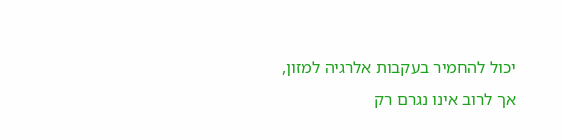יכול להחמיר בעקבות אלרגיה למזון, אך לרוב אינו נגרם רק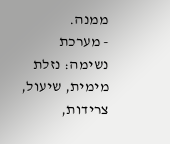ממנה.
- מערכת נשימה: נזלת מימית, שיעול, צרידות,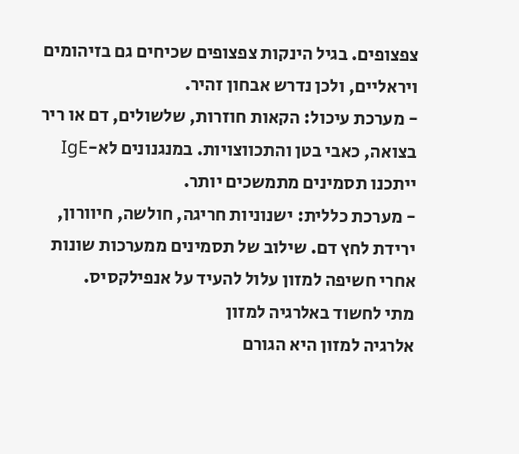צפצופים. בגיל הינקות צפצופים שכיחים גם בזיהומים ויראליים, ולכן נדרש אבחון זהיר.
- מערכת עיכול: הקאות חוזרות, שלשולים, דם או ריר בצואה, כאבי בטן והתכווצויות. במנגנונים לא-IgE ייתכנו תסמינים מתמשכים יותר.
- מערכת כללית: ישנוניות חריגה, חולשה, חיוורון, ירידת לחץ דם. שילוב של תסמינים ממערכות שונות אחרי חשיפה למזון עלול להעיד על אנפילקסיס.
מתי לחשוד באלרגיה למזון
אלרגיה למזון היא הגורם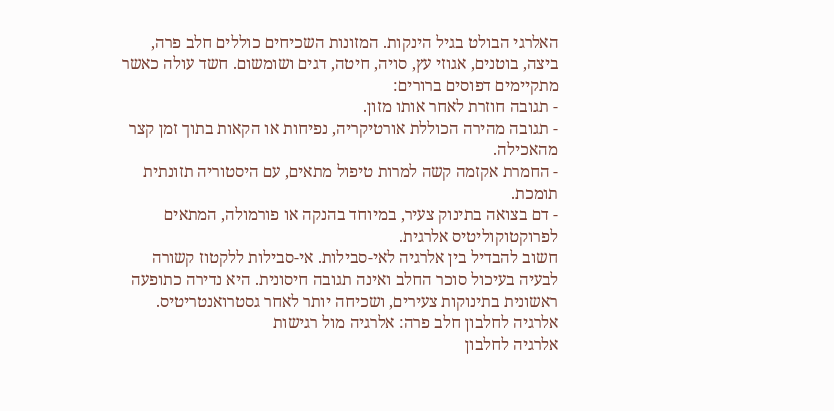האלרגי הבולט בגיל הינקות. המזונות השכיחים כוללים חלב פרה, ביצה, בוטנים, אגוזי עץ, סויה, חיטה, דגים ושומשום. חשד עולה כאשר מתקיימים דפוסים ברורים:
- תגובה חוזרת לאחר אותו מזון.
- תגובה מהירה הכוללת אורטיקריה, נפיחות או הקאות בתוך זמן קצר מהאכילה.
- החמרת אקזמה קשה למרות טיפול מתאים, עם היסטוריה תזונתית תומכת.
- דם בצואה בתינוק צעיר, במיוחד בהנקה או פורמולה, המתאים לפרוקטוקוליטיס אלרגית.
חשוב להבדיל בין אלרגיה לאי-סבילות. אי-סבילות ללקטוז קשורה לבעיה בעיכול סוכר החלב ואינה תגובה חיסונית. היא נדירה כתופעה ראשונית בתינוקות צעירים, ושכיחה יותר לאחר גסטרואנטריטיס.
אלרגיה לחלבון חלב פרה: אלרגיה מול רגישות
אלרגיה לחלבון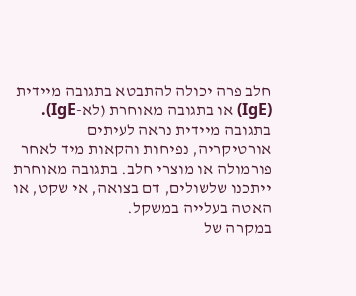חלב פרה יכולה להתבטא בתגובה מיידית (IgE) או בתגובה מאוחרת (לא-IgE). בתגובה מיידית נראה לעיתים אורטיקריה, נפיחות והקאות מיד לאחר פורמולה או מוצרי חלב. בתגובה מאוחרת ייתכנו שלשולים, דם בצואה, אי שקט, או האטה בעלייה במשקל.
במקרה של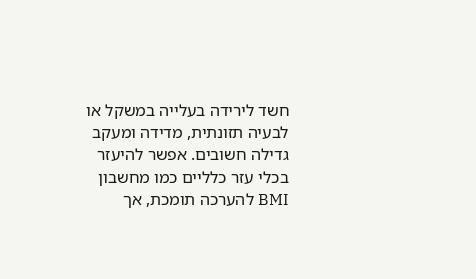חשד לירידה בעלייה במשקל או לבעיה תזונתית, מדידה ומעקב גדילה חשובים. אפשר להיעזר בכלי עזר כלליים כמו מחשבון BMI להערכה תומכת, אך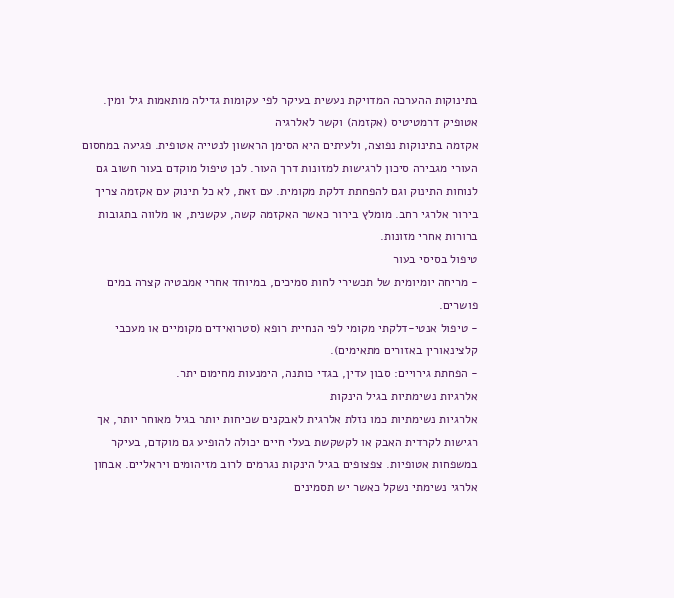בתינוקות ההערכה המדויקת נעשית בעיקר לפי עקומות גדילה מותאמות גיל ומין.
אטופיק דרמטיטיס (אקזמה) וקשר לאלרגיה
אקזמה בתינוקות נפוצה, ולעיתים היא הסימן הראשון לנטייה אטופית. פגיעה במחסום העורי מגבירה סיכון לרגישות למזונות דרך העור. לכן טיפול מוקדם בעור חשוב גם לנוחות התינוק וגם להפחתת דלקת מקומית. עם זאת, לא כל תינוק עם אקזמה צריך בירור אלרגי רחב. מומלץ בירור כאשר האקזמה קשה, עקשנית, או מלווה בתגובות ברורות אחרי מזונות.
טיפול בסיסי בעור
- מריחה יומיומית של תכשירי לחות סמיכים, במיוחד אחרי אמבטיה קצרה במים פושרים.
- טיפול אנטי-דלקתי מקומי לפי הנחיית רופא (סטרואידים מקומיים או מעכבי קלצינאורין באזורים מתאימים).
- הפחתת גירויים: סבון עדין, בגדי כותנה, הימנעות מחימום יתר.
אלרגיות נשימתיות בגיל הינקות
אלרגיות נשימתיות כמו נזלת אלרגית לאבקנים שכיחות יותר בגיל מאוחר יותר, אך רגישות לקרדית האבק או לקשקשת בעלי חיים יכולה להופיע גם מוקדם, בעיקר במשפחות אטופיות. צפצופים בגיל הינקות נגרמים לרוב מזיהומים ויראליים. אבחון אלרגי נשימתי נשקל כאשר יש תסמינים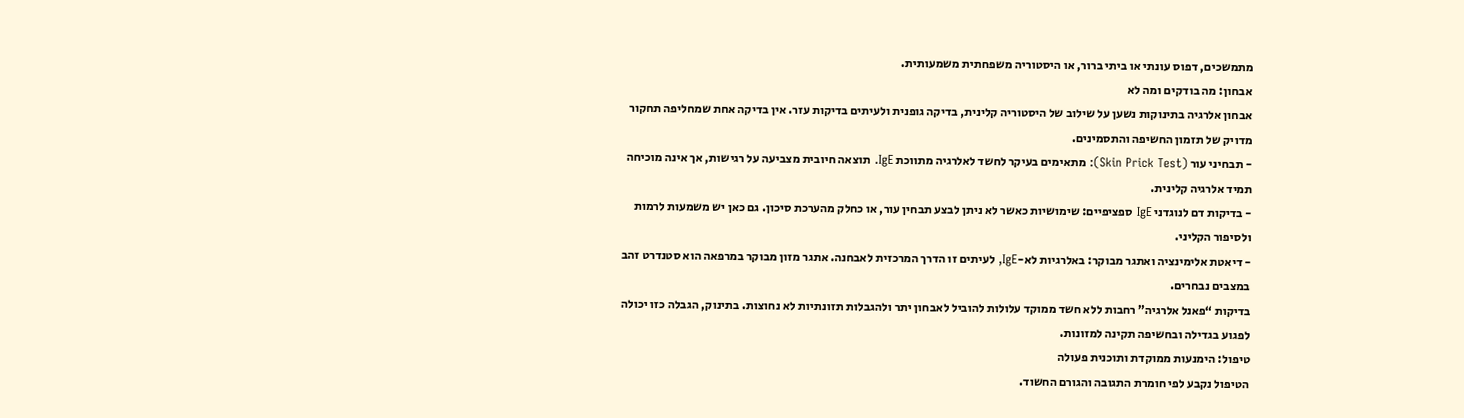מתמשכים, דפוס עונתי או ביתי ברור, או היסטוריה משפחתית משמעותית.
אבחון: מה בודקים ומה לא
אבחון אלרגיה בתינוקות נשען על שילוב של היסטוריה קלינית, בדיקה גופנית ולעיתים בדיקות עזר. אין בדיקה אחת שמחליפה תחקור מדויק של תזמון החשיפה והתסמינים.
- תבחיני עור (Skin Prick Test): מתאימים בעיקר לחשד לאלרגיה מתווכת IgE. תוצאה חיובית מצביעה על רגישות, אך אינה מוכיחה תמיד אלרגיה קלינית.
- בדיקות דם לנוגדני IgE ספציפיים: שימושיות כאשר לא ניתן לבצע תבחין עור, או כחלק מהערכת סיכון. גם כאן יש משמעות לרמות ולסיפור הקליני.
- דיאטת אלימינציה ואתגר מבוקר: באלרגיות לא-IgE, לעיתים זו הדרך המרכזית לאבחנה. אתגר מזון מבוקר במרפאה הוא סטנדרט זהב במצבים נבחרים.
בדיקות “פאנל אלרגיה” רחבות ללא חשד ממוקד עלולות להוביל לאבחון יתר ולהגבלות תזונתיות לא נחוצות. בתינוק, הגבלה כזו יכולה לפגוע בגדילה ובחשיפה תקינה למזונות.
טיפול: הימנעות ממוקדת ותוכנית פעולה
הטיפול נקבע לפי חומרת התגובה והגורם החשוד.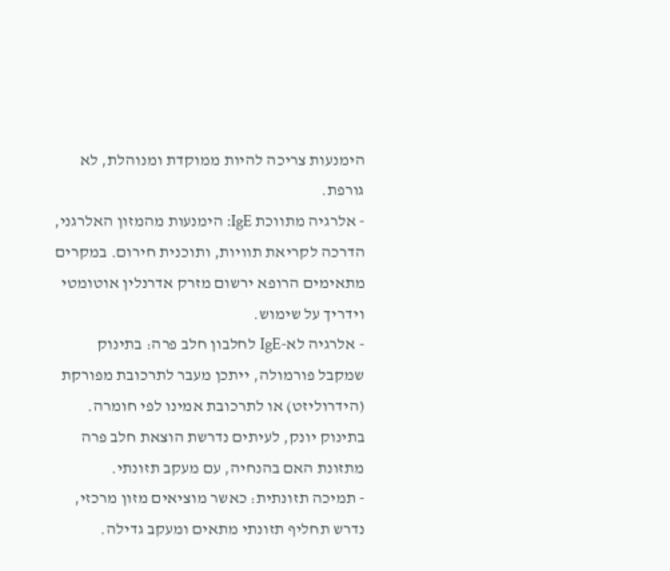הימנעות צריכה להיות ממוקדת ומנוהלת, לא גורפת.
- אלרגיה מתווכת IgE: הימנעות מהמזון האלרגני, הדרכה לקריאת תוויות, ותוכנית חירום. במקרים מתאימים הרופא ירשום מזרק אדרנלין אוטומטי וידריך על שימוש.
- אלרגיה לא-IgE לחלבון חלב פרה: בתינוק שמקבל פורמולה, ייתכן מעבר לתרכובת מפורקת (הידרוליזט) או לתרכובת אמינו לפי חומרה. בתינוק יונק, לעיתים נדרשת הוצאת חלב פרה מתזונת האם בהנחיה, עם מעקב תזונתי.
- תמיכה תזונתית: כאשר מוציאים מזון מרכזי, נדרש תחליף תזונתי מתאים ומעקב גדילה.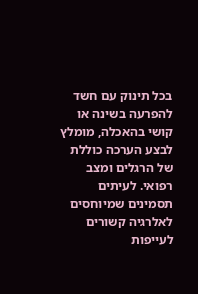בכל תינוק עם חשד להפרעה בשינה או קושי בהאכלה, מומלץ לבצע הערכה כוללת של הרגלים ומצב רפואי. לעיתים תסמינים שמיוחסים לאלרגיה קשורים לעייפות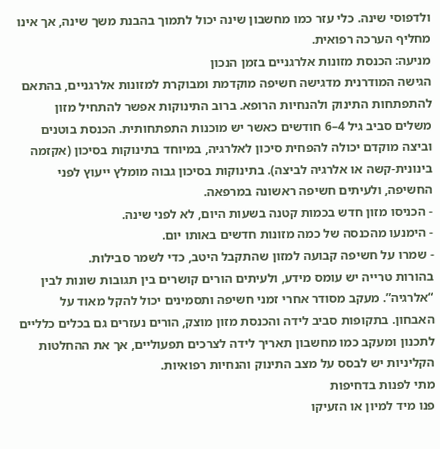ולדפוסי שינה. כלי עזר כמו מחשבון שינה יכול לתמוך בהבנת משך שינה, אך אינו מחליף הערכה רפואית.
מניעה: הכנסת מזונות אלרגניים בזמן הנכון
הגישה המודרנית מדגישה חשיפה מוקדמת ומבוקרת למזונות אלרגניים, בהתאם להתפתחות התינוק ולהנחיות הרופא. ברוב התינוקות אפשר להתחיל מזון משלים סביב גיל 4–6 חודשים כאשר יש מוכנות התפתחותית. הכנסת בוטנים וביצה מוקדם יכולה להפחית סיכון לאלרגיה, במיוחד בתינוקות בסיכון (אקזמה בינונית-קשה או אלרגיה לביצה). בתינוקות בסיכון גבוה מומלץ ייעוץ לפני החשיפה, ולעיתים חשיפה ראשונה במרפאה.
- הכניסו מזון חדש בכמות קטנה בשעות היום, לא לפני שינה.
- הימנעו מהכנסה של כמה מזונות חדשים באותו יום.
- שמרו על חשיפה קבועה למזון שהתקבל היטב, כדי לשמר סבילות.
בהורות טרייה יש עומס מידע, ולעיתים הורים קושרים בין תגובות שונות לבין “אלרגיה”. מעקב מסודר אחרי זמני חשיפה ותסמינים יכול להקל מאוד על האבחון. בתקופות סביב לידה והכנסת מזון מוצק, הורים נעזרים גם בכלים כלליים לתכנון ומעקב כמו מחשבון תאריך לידה לצרכים תפעוליים, אך את ההחלטות הקליניות יש לבסס על מצב התינוק והנחיות רפואיות.
מתי לפנות בדחיפות
פנו מיד למיון או הזעיקו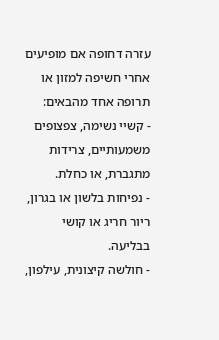עזרה דחופה אם מופיעים אחרי חשיפה למזון או תרופה אחד מהבאים:
- קשיי נשימה, צפצופים משמעותיים, צרידות מתגברת, או כחלת.
- נפיחות בלשון או בגרון, ריור חריג או קושי בבליעה.
- חולשה קיצונית, עילפון,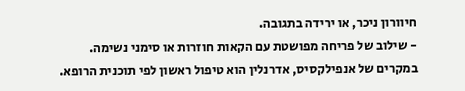חיוורון ניכר, או ירידה בתגובה.
- שילוב של פריחה מפושטת עם הקאות חוזרות או סימני נשימה.
במקרים של אנפילקסיס, אדרנלין הוא טיפול ראשון לפי תוכנית הרופא.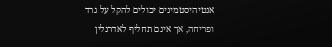אנטיהיסטמינים יכולים להקל על גרד ופריחה, אך אינם תחליף לאדרנלין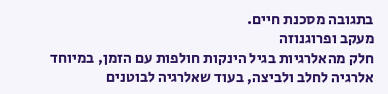בתגובה מסכנת חיים.
מעקב ופרוגנוזה
חלק מהאלרגיות בגיל הינקות חולפות עם הזמן, במיוחד אלרגיה לחלב ולביצה, בעוד שאלרגיה לבוטנים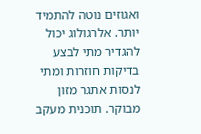ואגוזים נוטה להתמיד יותר. אלרגולוג יכול להגדיר מתי לבצע בדיקות חוזרות ומתי לנסות אתגר מזון מבוקר. תוכנית מעקב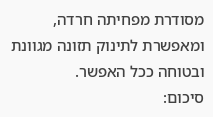מסודרת מפחיתה חרדה, ומאפשרת לתינוק תזונה מגוונת ובטוחה ככל האפשר.
סיכום: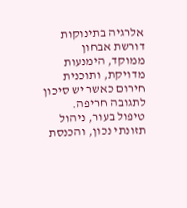אלרגיה בתינוקות דורשת אבחון ממוקד, הימנעות מדויקת, ותוכנית חירום כאשר יש סיכון לתגובה חריפה. טיפול בעור, ניהול תזונתי נכון, והכנסת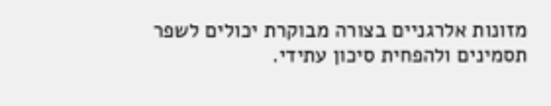מזונות אלרגניים בצורה מבוקרת יכולים לשפר תסמינים ולהפחית סיכון עתידי.